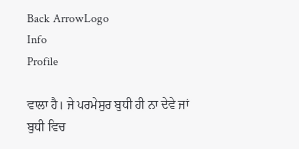Back ArrowLogo
Info
Profile

ਵਾਲਾ ਹੈ। ਜੇ ਪਰਮੇਸੁਰ ਬੁਧੀ ਹੀ ਨਾ ਦੇਵੇ ਜਾਂ ਬੁਧੀ ਵਿਚ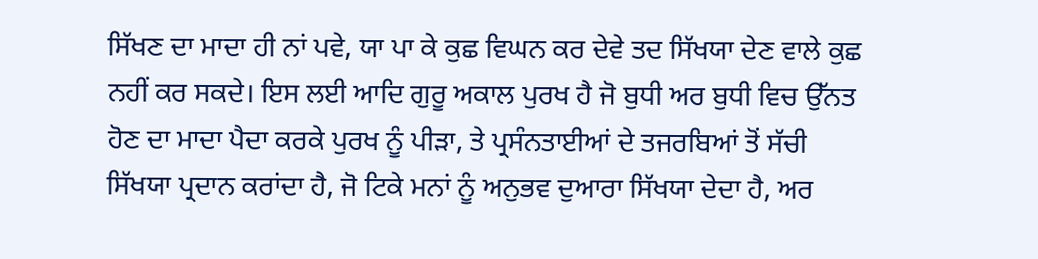ਸਿੱਖਣ ਦਾ ਮਾਦਾ ਹੀ ਨਾਂ ਪਵੇ, ਯਾ ਪਾ ਕੇ ਕੁਛ ਵਿਘਨ ਕਰ ਦੇਵੇ ਤਦ ਸਿੱਖਯਾ ਦੇਣ ਵਾਲੇ ਕੁਛ ਨਹੀਂ ਕਰ ਸਕਦੇ। ਇਸ ਲਈ ਆਦਿ ਗੁਰੂ ਅਕਾਲ ਪੁਰਖ ਹੈ ਜੋ ਬੁਧੀ ਅਰ ਬੁਧੀ ਵਿਚ ਉੱਨਤ ਹੋਣ ਦਾ ਮਾਦਾ ਪੈਦਾ ਕਰਕੇ ਪੁਰਖ ਨੂੰ ਪੀੜਾ, ਤੇ ਪ੍ਰਸੰਨਤਾਈਆਂ ਦੇ ਤਜਰਬਿਆਂ ਤੋਂ ਸੱਚੀ ਸਿੱਖਯਾ ਪ੍ਰਦਾਨ ਕਰਾਂਦਾ ਹੈ, ਜੋ ਟਿਕੇ ਮਨਾਂ ਨੂੰ ਅਨੁਭਵ ਦੁਆਰਾ ਸਿੱਖਯਾ ਦੇਦਾ ਹੈ, ਅਰ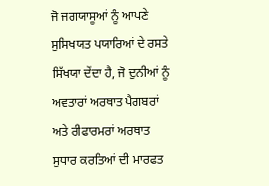ਜੋ ਜਗਯਾਸੂਆਂ ਨੂੰ ਆਪਣੇ ਸੁਸਿਖਯਤ ਪਯਾਰਿਆਂ ਦੇ ਰਸਤੇ ਸਿੱਖਯਾ ਦੇਂਦਾ ਹੈ, ਜੋ ਦੁਨੀਆਂ ਨੂੰ ਅਵਤਾਰਾਂ ਅਰਥਾਤ ਪੈਗਬਰਾਂ ਅਤੇ ਰੀਫਾਰਮਰਾਂ ਅਰਥਾਤ ਸੁਧਾਰ ਕਰਤਿਆਂ ਦੀ ਮਾਰਫਤ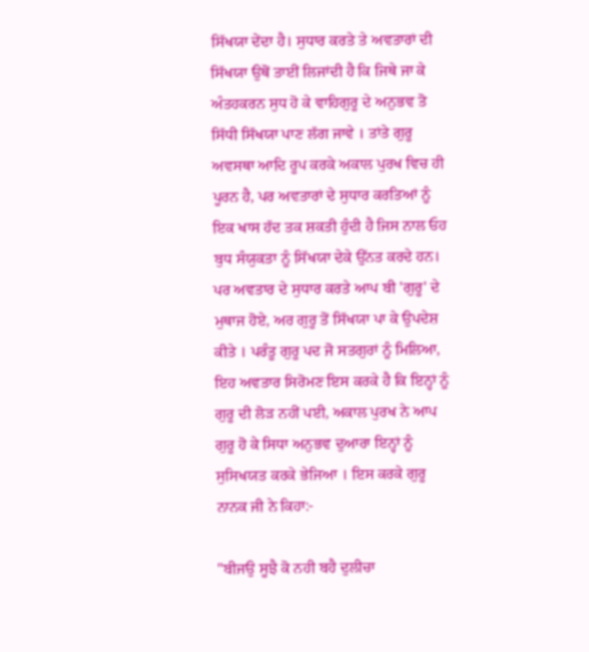ਸਿੱਖਯਾ ਦੇਂਦਾ ਹੈ। ਸੁਧਾਰ ਕਰਤੇ ਤੇ ਅਵਤਾਰਾਂ ਦੀ ਸਿੱਖਯਾ ਉਥੋਂ ਤਾਈਂ ਲਿਜਾਂਦੀ ਹੈ ਕਿ ਜਿਥੇ ਜਾ ਕੇ ਅੰਤਹਕਰਨ ਸੁਧ ਹੋ ਕੇ ਵਾਹਿਗੁਰੂ ਦੇ ਅਨੁਭਵ ਤੋ ਸਿੱਧੀ ਸਿੱਖਯਾ ਪਾਣ ਲੱਗ ਜਾਵੇ । ਤਾਂਤੇ ਗੁਰੂ ਅਵਸਥਾ ਆਦਿ ਰੂਪ ਕਰਕੇ ਅਕਾਲ ਪੁਰਖ ਵਿਚ ਹੀ ਪੂਰਨ ਹੈ, ਪਰ ਅਵਤਾਰਾਂ ਦੇ ਸੁਧਾਰ ਕਰਤਿਆਂ ਨੂੰ ਇਕ ਖਾਸ ਹੱਦ ਤਕ ਸ਼ਕਤੀ ਹੁੰਦੀ ਹੈ ਜਿਸ ਨਾਲ ਓਹ ਬੁਧ ਸੰਯੁਕਤਾ ਨੂੰ ਸਿੱਖਯਾ ਦੇਕੇ ਉੱਨਤ ਕਰਦੇ ਹਨ। ਪਰ ਅਵਤਾਰ ਦੇ ਸੁਧਾਰ ਕਰਤੇ ਆਪ ਬੀ 'ਗੁਰੂ' ਦੇ ਮੁਥਾਜ ਹੋਏ, ਅਰ ਗੁਰੂ ਤੋਂ ਸਿੱਖਯਾ ਪਾ ਕੇ ਉਪਦੇਸ਼ ਕੀਤੇ । ਪਰੰਤੂ ਗੁਰੂ ਪਦ ਜੋ ਸਤਗੁਰਾਂ ਨੂੰ ਮਿਲਿਆ, ਇਹ ਅਵਤਾਰ ਸਿਰੋਮਣ ਇਸ ਕਰਕੇ ਹੈ ਕਿ ਇਨ੍ਹਾਂ ਨੂੰ ਗੁਰੂ ਦੀ ਲੋੜ ਨਹੀਂ ਪਈ, ਅਕਾਲ ਪੁਰਖ ਨੇ ਆਪ ਗੁਰੂ ਹੋ ਕੇ ਸਿਧਾ ਅਨੁਭਵ ਦੁਆਰਾ ਇਨ੍ਹਾਂ ਨੂੰ ਸੁਸਿਖਯਤ ਕਰਕੇ ਭੇਜਿਆ । ਇਸ ਕਰਕੇ ਗੁਰੂ ਨਾਨਕ ਜੀ ਨੇ ਕਿਹਾ:-

"ਬੀਜਉ ਸੂਝੈ ਕੋ ਨਹੀ ਬਹੈ ਦੁਲੀਚਾ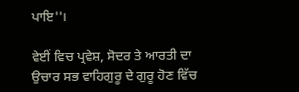ਪਾਇ''।

ਵੇਈਂ ਵਿਚ ਪ੍ਰਵੇਸ਼, ਸੋਦਰ ਤੇ ਆਰਤੀ ਦਾ ਉਚਾਰ ਸਭ ਵਾਹਿਗੁਰੂ ਦੇ ਗੁਰੂ ਹੋਣ ਵਿੱਚ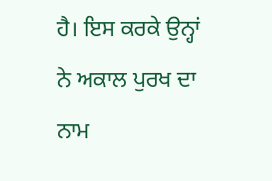ਹੈ। ਇਸ ਕਰਕੇ ਉਨ੍ਹਾਂ ਨੇ ਅਕਾਲ ਪੁਰਖ ਦਾ ਨਾਮ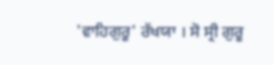'ਵਾਹਿਗੁਰੂ' ਰੱਖਯਾ । ਸੋ ਸ੍ਰੀ ਗੁਰੂ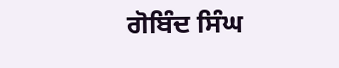ਗੋਬਿੰਦ ਸਿੰਘ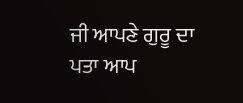ਜੀ ਆਪਣੇ ਗੁਰੂ ਦਾ ਪਤਾ ਆਪ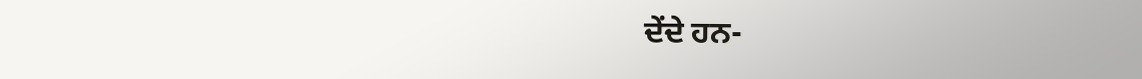ਦੇਂਦੇ ਹਨ-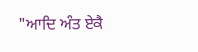"ਆਦਿ ਅੰਤ ਏਕੈ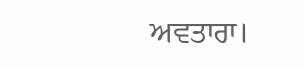ਅਵਤਾਰਾ।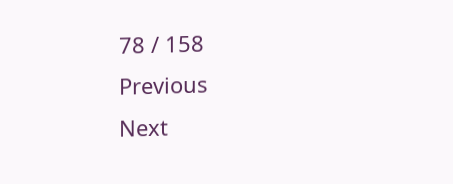78 / 158
Previous
Next